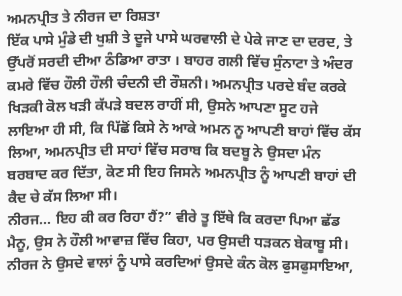ਅਮਨਪ੍ਰੀਤ ਤੇ ਨੀਰਜ ਦਾ ਰਿਸ਼ਤਾ
ਇੱਕ ਪਾਸੇ ਮੁੰਡੇ ਦੀ ਖੁਸ਼ੀ ਤੇ ਦੂਜੇ ਪਾਸੇ ਘਰਵਾਲੀ ਦੇ ਪੇਕੇ ਜਾਣ ਦਾ ਦਰਦ, ਤੇ ਉੱਪਰੋਂ ਸਰਦੀ ਦੀਆ ਠੰਡਿਆ ਰਾਤਾ । ਬਾਹਰ ਗਲੀ ਵਿੱਚ ਸੁੰਨਾਟਾ ਤੇ ਅੰਦਰ ਕਮਰੇ ਵਿੱਚ ਹੌਲੀ ਹੌਲੀ ਚੰਦਨੀ ਦੀ ਰੌਸ਼ਨੀ। ਅਮਨਪ੍ਰੀਤ ਪਰਦੇ ਬੰਦ ਕਰਕੇ ਖਿੜਕੀ ਕੋਲ ਖੜੀ ਕੱਪੜੇ ਬਦਲ ਰਾਹੀਂ ਸੀ, ਉਸਨੇ ਆਪਣਾ ਸੂਟ ਹਜੇ ਲਾਇਆ ਹੀ ਸੀ, ਕਿ ਪਿੱਛੋਂ ਕਿਸੇ ਨੇ ਆਕੇ ਅਮਨ ਨੂ ਆਪਣੀ ਬਾਹਾਂ ਵਿੱਚ ਕੱਸ ਲਿਆ, ਅਮਨਪ੍ਰੀਤ ਦੀ ਸਾਹਾਂ ਵਿੱਚ ਸਰਾਬ ਕਿ ਬਦਬੂ ਨੇ ਉਸਦਾ ਮੰਨ ਬਰਬਾਦ ਕਰ ਦਿੱਤਾ, ਕੋਣ ਸੀ ਇਹ ਜਿਸਨੇ ਅਮਨਪ੍ਰੀਤ ਨੂੰ ਆਪਣੀ ਬਾਹਾਂ ਦੀ ਕੈਦ ਚੇ ਕੱਸ ਲਿਆ ਸੀ।
ਨੀਰਜ… ਇਹ ਕੀ ਕਰ ਰਿਹਾ ਹੈਂ?” ਵੀਰੇ ਤੂ ਇੱਥੇ ਕਿ ਕਰਦਾ ਪਿਆ ਛੱਡ ਮੈਨੂ, ਉਸ ਨੇ ਹੌਲੀ ਆਵਾਜ਼ ਵਿੱਚ ਕਿਹਾ, ਪਰ ਉਸਦੀ ਧੜਕਨ ਬੇਕਾਬੂ ਸੀ।
ਨੀਰਜ ਨੇ ਉਸਦੇ ਵਾਲਾਂ ਨੂੰ ਪਾਸੇ ਕਰਦਿਆਂ ਉਸਦੇ ਕੰਨ ਕੋਲ ਫੁਸਫੁਸਾਇਆ,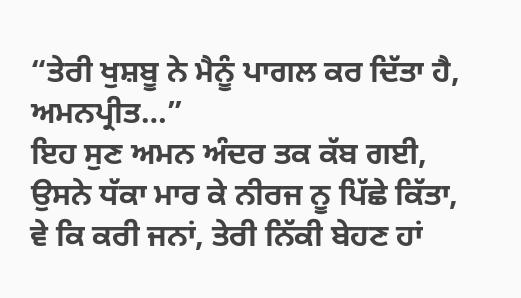“ਤੇਰੀ ਖੁਸ਼ਬੂ ਨੇ ਮੈਨੂੰ ਪਾਗਲ ਕਰ ਦਿੱਤਾ ਹੈ, ਅਮਨਪ੍ਰੀਤ…”
ਇਹ ਸੁਣ ਅਮਨ ਅੰਦਰ ਤਕ ਕੱਬ ਗਈ, ਉਸਨੇ ਧੱਕਾ ਮਾਰ ਕੇ ਨੀਰਜ ਨੂ ਪਿੱਛੇ ਕਿੱਤਾ, ਵੇ ਕਿ ਕਰੀ ਜਨਾਂ, ਤੇਰੀ ਨਿੱਕੀ ਬੇਹਣ ਹਾਂ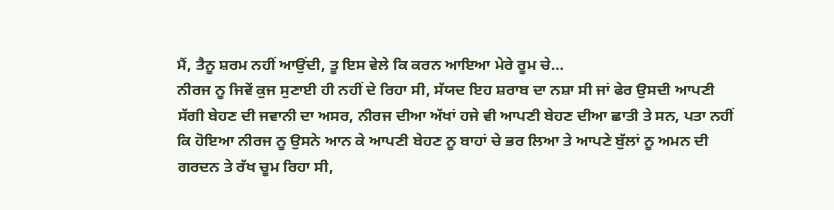ਮੈਂ, ਤੈਨੂ ਸ਼ਰਮ ਨਹੀਂ ਆਉਂਦੀ, ਤੂ ਇਸ ਵੇਲੇ ਕਿ ਕਰਨ ਆਇਆ ਮੇਰੇ ਰੂਮ ਚੇ…
ਨੀਰਜ ਨੂ ਜਿਵੇਂ ਕੁਜ ਸੁਣਾਈ ਹੀ ਨਹੀਂ ਦੇ ਰਿਹਾ ਸੀ, ਸੱਯਦ ਇਹ ਸ਼ਰਾਬ ਦਾ ਨਸ਼ਾ ਸੀ ਜਾਂ ਫੇਰ ਉਸਦੀ ਆਪਣੀ ਸੱਗੀ ਬੇਹਣ ਦੀ ਜਵਾਨੀ ਦਾ ਅਸਰ, ਨੀਰਜ ਦੀਆ ਅੱਖਾਂ ਹਜੇ ਵੀ ਆਪਣੀ ਬੇਹਣ ਦੀਆ ਛਾਤੀ ਤੇ ਸਨ, ਪਤਾ ਨਹੀਂ ਕਿ ਹੋਇਆ ਨੀਰਜ ਨੂ ਉਸਨੇ ਆਨ ਕੇ ਆਪਣੀ ਬੇਹਣ ਨੂ ਬਾਹਾਂ ਚੇ ਭਰ ਲਿਆ ਤੇ ਆਪਣੇ ਬੁੱਲਾਂ ਨੂ ਅਮਨ ਦੀ ਗਰਦਨ ਤੇ ਰੱਖ ਚੂਮ ਰਿਹਾ ਸੀ,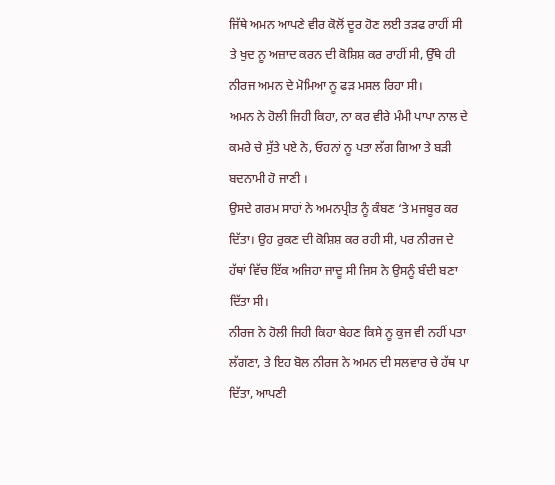ਜਿੱਥੇ ਅਮਨ ਆਪਣੇ ਵੀਰ ਕੋਲੋਂ ਦੂਰ ਹੋਣ ਲਈ ਤੜਫ ਰਾਹੀਂ ਸੀ ਤੇ ਖੁਦ ਨੂ ਅਜ਼ਾਦ ਕਰਨ ਦੀ ਕੋਸ਼ਿਸ਼ ਕਰ ਰਾਹੀਂ ਸੀ, ਉੱਥੇ ਹੀ ਨੀਰਜ ਅਮਨ ਦੇ ਮੋਮਿਆ ਨੂ ਫੜ ਮਸਲ ਰਿਹਾ ਸੀ।
ਅਮਨ ਨੇ ਹੋਲੀ ਜਿਹੀ ਕਿਹਾ, ਨਾ ਕਰ ਵੀਰੇ ਮੰਮੀ ਪਾਪਾ ਨਾਲ ਦੇ ਕਮਰੇ ਚੇ ਸੁੱਤੇ ਪਏ ਨੇ, ਓਹਨਾਂ ਨੂ ਪਤਾ ਲੱਗ ਗਿਆ ਤੇ ਬੜੀ ਬਦਨਾਮੀ ਹੋ ਜਾਣੀ ।
ਉਸਦੇ ਗਰਮ ਸਾਹਾਂ ਨੇ ਅਮਨਪ੍ਰੀਤ ਨੂੰ ਕੰਬਣ ‘ਤੇ ਮਜਬੂਰ ਕਰ ਦਿੱਤਾ। ਉਹ ਰੁਕਣ ਦੀ ਕੋਸ਼ਿਸ਼ ਕਰ ਰਹੀ ਸੀ, ਪਰ ਨੀਰਜ ਦੇ ਹੱਥਾਂ ਵਿੱਚ ਇੱਕ ਅਜਿਹਾ ਜਾਦੂ ਸੀ ਜਿਸ ਨੇ ਉਸਨੂੰ ਬੰਦੀ ਬਣਾ ਦਿੱਤਾ ਸੀ।
ਨੀਰਜ ਨੇ ਹੋਲੀ ਜਿਹੀ ਕਿਹਾ ਬੇਹਣ ਕਿਸੇ ਨੂ ਕੁਜ ਵੀ ਨਹੀਂ ਪਤਾ ਲੱਗਣਾ, ਤੇ ਇਹ ਬੋਲ ਨੀਰਜ ਨੇ ਅਮਨ ਦੀ ਸਲਵਾਰ ਚੇ ਹੱਥ ਪਾ ਦਿੱਤਾ, ਆਪਣੀ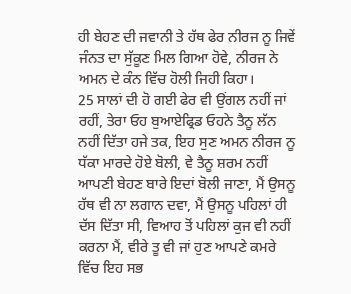ਹੀ ਬੇਹਣ ਦੀ ਜਵਾਨੀ ਤੇ ਹੱਥ ਫੇਰ ਨੀਰਜ ਨੂ ਜਿਵੇਂ ਜੰਨਤ ਦਾ ਸੁੱਕੂਣ ਮਿਲ ਗਿਆ ਹੋਵੇ, ਨੀਰਜ ਨੇ ਅਮਨ ਦੇ ਕੰਨ ਵਿੱਚ ਹੋਲੀ ਜਿਹੀ ਕਿਹਾ।
25 ਸਾਲਾਂ ਦੀ ਹੋ ਗਈ ਫੇਰ ਵੀ ਉਂਗਲ ਨਹੀਂ ਜਾਂ ਰਹੀਂ, ਤੇਰਾ ਓਹ ਬੁਆਏਫ੍ਰਿਡ ਓਹਨੇ ਤੈਨੂ ਲੱਨ ਨਹੀਂ ਦਿੱਤਾ ਹਜੇ ਤਕ, ਇਹ ਸੁਣ ਅਮਨ ਨੀਰਜ ਨੂ ਧੱਕਾ ਮਾਰਦੇ ਹੋਏ ਬੋਲੀ, ਵੇ ਤੈਨੂ ਸ਼ਰਮ ਨਹੀਂ ਆਪਣੀ ਬੇਹਣ ਬਾਰੇ ਇਦਾਂ ਬੋਲੀ ਜਾਣਾ, ਮੈਂ ਉਸਨੂ ਹੱਥ ਵੀ ਨਾ ਲਗਾਨ ਦਵਾ, ਮੈਂ ਉਸਨੂ ਪਹਿਲਾਂ ਹੀ ਦੱਸ ਦਿੱਤਾ ਸੀ, ਵਿਆਹ ਤੋਂ ਪਹਿਲਾਂ ਕੁਜ ਵੀ ਨਹੀਂ ਕਰਨਾ ਮੈਂ, ਵੀਰੇ ਤੂ ਵੀ ਜਾਂ ਹੁਣ ਆਪਣੇ ਕਮਰੇ ਵਿੱਚ ਇਹ ਸਭ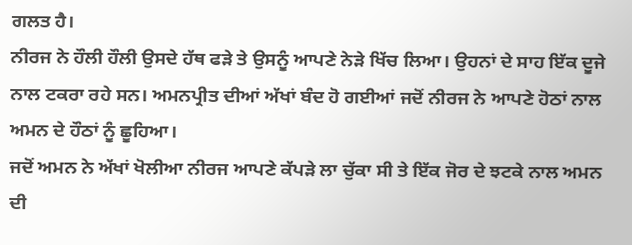ਗਲਤ ਹੈ।
ਨੀਰਜ ਨੇ ਹੌਲੀ ਹੌਲੀ ਉਸਦੇ ਹੱਥ ਫੜੇ ਤੇ ਉਸਨੂੰ ਆਪਣੇ ਨੇੜੇ ਖਿੱਚ ਲਿਆ। ਉਹਨਾਂ ਦੇ ਸਾਹ ਇੱਕ ਦੂਜੇ ਨਾਲ ਟਕਰਾ ਰਹੇ ਸਨ। ਅਮਨਪ੍ਰੀਤ ਦੀਆਂ ਅੱਖਾਂ ਬੰਦ ਹੋ ਗਈਆਂ ਜਦੋਂ ਨੀਰਜ ਨੇ ਆਪਣੇ ਹੋਠਾਂ ਨਾਲ ਅਮਨ ਦੇ ਹੌਠਾਂ ਨੂੰ ਛੂਹਿਆ।
ਜਦੋਂ ਅਮਨ ਨੇ ਅੱਖਾਂ ਖੋਲੀਆ ਨੀਰਜ ਆਪਣੇ ਕੱਪੜੇ ਲਾ ਚੁੱਕਾ ਸੀ ਤੇ ਇੱਕ ਜੋਰ ਦੇ ਝਟਕੇ ਨਾਲ ਅਮਨ ਦੀ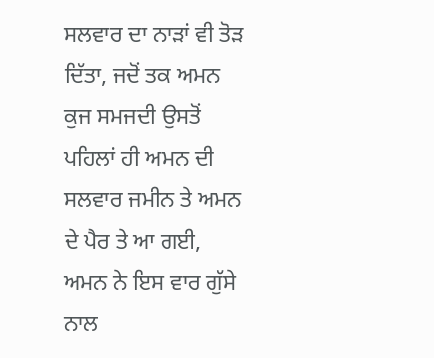ਸਲਵਾਰ ਦਾ ਨਾੜਾਂ ਵੀ ਤੋੜ ਦਿੱਤਾ, ਜਦੋਂ ਤਕ ਅਮਨ ਕੁਜ ਸਮਜਦੀ ਉਸਤੋਂ ਪਹਿਲਾਂ ਹੀ ਅਮਨ ਦੀ ਸਲਵਾਰ ਜਮੀਨ ਤੇ ਅਮਨ ਦੇ ਪੈਰ ਤੇ ਆ ਗਈ, ਅਮਨ ਨੇ ਇਸ ਵਾਰ ਗੁੱਸੇ ਨਾਲ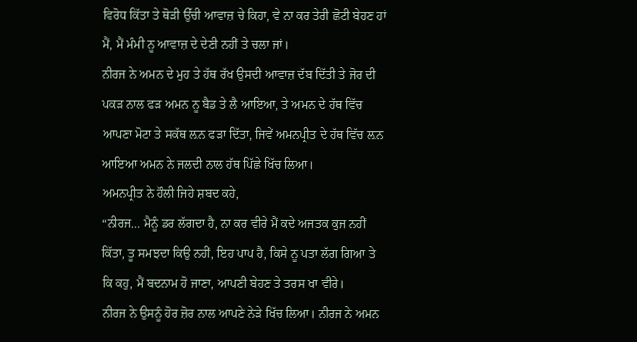ਵਿਰੋਧ ਕਿੱਤਾ ਤੇ ਥੋੜੀ ਉੱਚੀ ਆਵਾਜ਼ ਚੇ ਕਿਹਾ, ਵੇ ਨਾ ਕਰ ਤੇਰੀ ਛੋਟੀ ਬੇਹਣ ਹਾਂ ਮੈਂ, ਮੈਂ ਮੰਮੀ ਨੂ ਆਵਾਜ਼ ਦੇ ਦੇਣੀ ਨਹੀਂ ਤੇ ਚਲਾ ਜਾਂ।
ਨੀਰਜ ਨੇ ਅਮਨ ਦੇ ਮੁਹ ਤੇ ਹੱਥ ਰੱਖ ਉਸਦੀ ਆਵਾਜ਼ ਦੱਬ ਦਿੱਤੀ ਤੇ ਜੋਰ ਦੀ ਪਕੜ ਨਾਲ ਫੜ ਅਮਨ ਨੂ ਬੈਡ ਤੇ ਲੈ ਆਇਆ, ਤੇ ਅਮਨ ਦੇ ਹੱਥ ਵਿੱਚ ਆਪਣਾ ਮੋਟਾ ਤੇ ਸਕੱਥ ਲ਼ਨ ਫੜਾ ਦਿੱਤਾ, ਜਿਵੇਂ ਅਮਨਪ੍ਰੀਤ ਦੇ ਹੱਥ ਵਿੱਚ ਲ਼ਨ ਆਇਆ ਅਮਨ ਨੇ ਜਲਦੀ ਨਾਲ ਹੱਥ ਪਿੱਛੇ ਖਿੱਚ ਲਿਆ।
ਅਮਨਪ੍ਰੀਤ ਨੇ ਹੌਲੀ ਜਿਹੇ ਸ਼ਬਦ ਕਹੇ,
“ਨੀਰਜ… ਮੈਨੂੰ ਡਰ ਲੱਗਦਾ ਹੈ, ਨਾ ਕਰ ਵੀਰੇ ਮੈਂ ਕਦੇ ਅਜਤਕ ਕੁਜ ਨਹੀਂ ਕਿੱਤਾ, ਤੂ ਸਮਝਦਾ ਕਿਉ ਨਹੀਂ, ਇਹ ਪਾਪ ਹੈ, ਕਿਸੇ ਨੂ ਪਤਾ ਲੱਗ ਗਿਆ ਤੇ ਕਿ ਕਹੁ, ਮੈਂ ਬਦਨਾਮ ਹੋ ਜਾਣਾ, ਆਪਣੀ ਬੇਹਣ ਤੇ ਤਰਸ ਖਾ ਵੀਰੇ।
ਨੀਰਜ ਨੇ ਉਸਨੂੰ ਹੋਰ ਜ਼ੋਰ ਨਾਲ ਆਪਣੇ ਨੇੜੇ ਖਿੱਚ ਲਿਆ। ਨੀਰਜ ਨੇ ਅਮਨ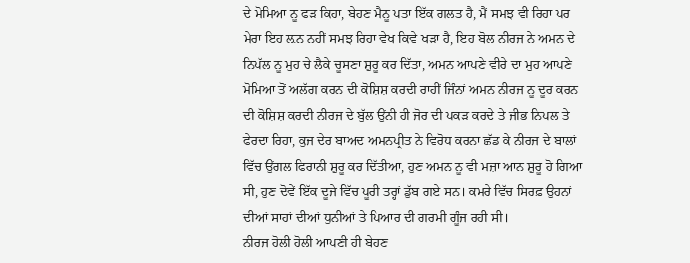ਦੇ ਮੋਮਿਆ ਨੂ ਫੜ ਕਿਹਾ, ਬੇਹਣ ਮੈਨੂ ਪਤਾ ਇੱਕ ਗਲਤ ਹੈ, ਮੈਂ ਸਮਝ ਵੀ ਰਿਹਾ ਪਰ ਮੇਰਾ ਇਹ ਲ਼ਨ ਨਹੀਂ ਸਮਝ ਰਿਹਾ ਵੇਖ ਕਿਵੇ ਖੜਾ ਹੈ, ਇਹ ਬੋਲ ਨੀਰਜ ਨੇ ਅਮਨ ਦੇ ਨਿਪੱਲ ਨੂ ਮੁਹ ਚੇ ਲੈਕੇ ਚੂਸਣਾ ਸ਼ੁਰੂ ਕਰ ਦਿੱਤਾ, ਅਮਨ ਆਪਣੇ ਵੀਰੇ ਦਾ ਮੁਹ ਆਪਣੇ ਮੋਮਿਆ ਤੋਂ ਅਲੱਗ ਕਰਨ ਦੀ ਕੋਸ਼ਿਸ਼ ਕਰਦੀ ਰਾਹੀਂ ਜਿੰਨਾਂ ਅਮਨ ਨੀਰਜ ਨੂ ਦੂਰ ਕਰਨ ਦੀ ਕੋਸ਼ਿਸ਼ ਕਰਦੀ ਨੀਰਜ ਦੇ ਬੁੱਲ ਉਂਨੀ ਹੀ ਜੋਰ ਦੀ ਪਕੜ ਕਰਦੇ ਤੇ ਜੀਭ ਨਿਪਲ ਤੇ ਫੇਰਦਾ ਰਿਹਾ, ਕੁਜ ਦੇਰ ਬਾਅਦ ਅਮਨਪ੍ਰੀਤ ਨੇ ਵਿਰੋਧ ਕਰਨਾ ਛੱਡ ਕੇ ਨੀਰਜ ਦੇ ਬਾਲਾਂ ਵਿੱਚ ਉਂਗਲ ਫਿਰਾਨੀ ਸ਼ੁਰੂ ਕਰ ਦਿੱਤੀਆ, ਹੁਣ ਅਮਨ ਨੂ ਵੀ ਮਜ਼ਾ ਆਨ ਸ਼ੁਰੂ ਹੋ ਗਿਆ ਸੀ, ਹੁਣ ਦੋਵੇਂ ਇੱਕ ਦੂਜੇ ਵਿੱਚ ਪੂਰੀ ਤਰ੍ਹਾਂ ਡੁੱਬ ਗਏ ਸਨ। ਕਮਰੇ ਵਿੱਚ ਸਿਰਫ਼ ਉਹਨਾਂ ਦੀਆਂ ਸਾਹਾਂ ਦੀਆਂ ਧੁਨੀਆਂ ਤੇ ਪਿਆਰ ਦੀ ਗਰਮੀ ਗੂੰਜ ਰਹੀ ਸੀ।
ਨੀਰਜ ਹੋਲੀ ਹੋਲੀ ਆਪਣੀ ਹੀ ਬੇਹਣ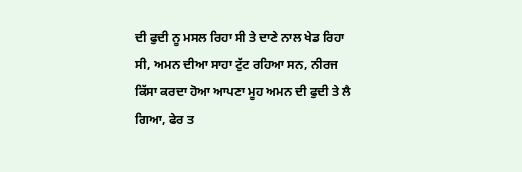ਦੀ ਫੁਦੀ ਨੂ ਮਸਲ ਰਿਹਾ ਸੀ ਤੇ ਦਾਣੇ ਨਾਲ ਖੇਡ ਰਿਹਾ ਸੀ, ਅਮਨ ਦੀਆ ਸਾਹਾ ਟੁੱਟ ਰਹਿਆ ਸਨ, ਨੀਰਜ ਕਿੱਸਾ ਕਰਦਾ ਹੋਆ ਆਪਣਾ ਮੂਹ ਅਮਨ ਦੀ ਫੁਦੀ ਤੇ ਲੈ ਗਿਆ, ਫੇਰ ਤ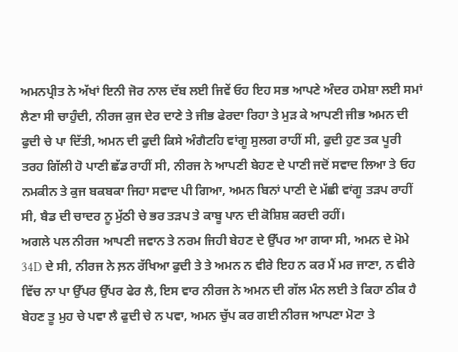ਅਮਨਪ੍ਰੀਤ ਨੇ ਅੱਖਾਂ ਇਨੀ ਜੋਰ ਨਾਲ ਦੱਬ ਲਈ ਜਿਵੇਂ ਓਹ ਇਹ ਸਭ ਆਪਣੇ ਅੰਦਰ ਹਮੇਸ਼ਾ ਲਈ ਸਮਾਂ ਲੈਣਾ ਸੀ ਚਾਹੁੰਦੀ, ਨੀਰਜ ਕੁਜ ਦੇਰ ਦਾਣੇ ਤੇ ਜੀਭ ਫੇਰਦਾ ਰਿਹਾ ਤੇ ਮੁੜ ਕੇ ਆਪਣੀ ਜੀਭ ਅਮਨ ਦੀ ਫੁਦੀ ਚੇ ਪਾ ਦਿੱਤੀ, ਅਮਨ ਦੀ ਫੁਦੀ ਕਿਸੇ ਅੰਗੈਟਹਿ ਵਾਂਗੂ ਸੁਲਗ ਰਾਹੀਂ ਸੀ, ਫੁਦੀ ਹੁਣ ਤਕ ਪੂਰੀ ਤਰਹ ਗਿੱਲੀ ਹੋ ਪਾਣੀ ਛੱਡ ਰਾਹੀਂ ਸੀ, ਨੀਰਜ ਨੇ ਆਪਣੀ ਬੇਹਣ ਦੇ ਪਾਣੀ ਜਦੋਂ ਸਵਾਦ ਲਿਆ ਤੇ ਓਹ ਨਮਕੀਨ ਤੇ ਕੁਜ ਬਕਬਕਾ ਜਿਹਾ ਸਵਾਦ ਪੀ ਗਿਆ, ਅਮਨ ਬਿਨਾਂ ਪਾਣੀ ਦੇ ਮੱਛੀ ਵਾਂਗੂ ਤੜਪ ਰਾਹੀਂ ਸੀ, ਬੈਡ ਦੀ ਚਾਦਰ ਨੂ ਮੁੱਠੀ ਚੇ ਭਰ ਤੜਪ ਤੇ ਕਾਬੂ ਪਾਨ ਦੀ ਕੋਸ਼ਿਸ਼ ਕਰਦੀ ਰਹੀਂ।
ਅਗਲੇ ਪਲ ਨੀਰਜ ਆਪਣੀ ਜਵਾਨ ਤੇ ਨਰਮ ਜਿਹੀ ਬੇਹਣ ਦੇ ਉੱਪਰ ਆ ਗਯਾ ਸੀ, ਅਮਨ ਦੇ ਮੋਮੇ 34D ਦੇ ਸੀ, ਨੀਰਜ ਨੇ ਲ਼ਨ ਰੱਖਿਆ ਫੁਦੀ ਤੇ ਤੇ ਅਮਨ ਨ ਵੀਰੇ ਇਹ ਨ ਕਰ ਮੈਂ ਮਰ ਜਾਣਾ, ਨ ਵੀਰੇ ਵਿੱਚ ਨਾ ਪਾ ਉੱਪਰ ਉੱਪਰ ਫੇਰ ਲੈ, ਇਸ ਵਾਰ ਨੀਰਜ ਨੇ ਅਮਨ ਦੀ ਗੱਲ ਮੰਨ ਲਈ ਤੇ ਕਿਹਾ ਠੀਕ ਹੈ ਬੇਹਣ ਤੂ ਮੁਹ ਚੇ ਪਵਾ ਲੈ ਫੁਦੀ ਚੇ ਨ ਪਵਾ, ਅਮਨ ਚੁੱਪ ਕਰ ਗਈ ਨੀਰਜ ਆਪਣਾ ਮੋਟਾ ਤੇ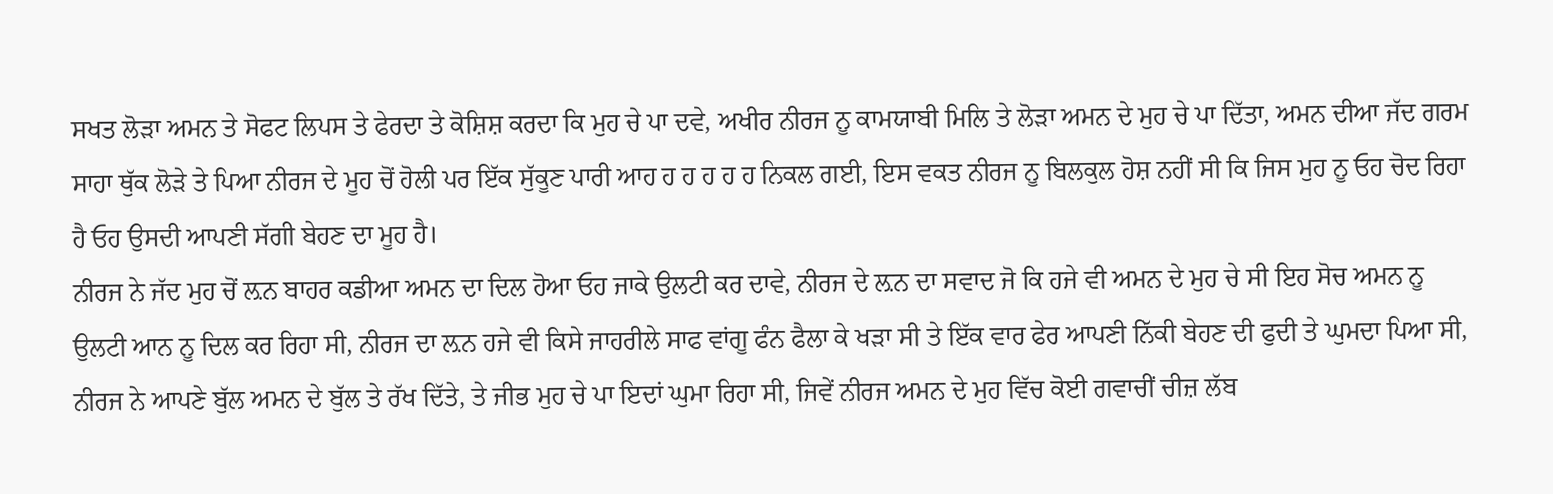ਸਖਤ ਲੋੜਾ ਅਮਨ ਤੇ ਸੋਫਟ ਲਿਪਸ ਤੇ ਫੇਰਦਾ ਤੇ ਕੋਸ਼ਿਸ਼ ਕਰਦਾ ਕਿ ਮੁਹ ਚੇ ਪਾ ਦਵੇ, ਅਖੀਰ ਨੀਰਜ ਨੂ ਕਾਮਯਾਬੀ ਮਿਲਿ ਤੇ ਲੋੜਾ ਅਮਨ ਦੇ ਮੁਹ ਚੇ ਪਾ ਦਿੱਤਾ, ਅਮਨ ਦੀਆ ਜੱਦ ਗਰਮ ਸਾਹਾ ਥੁੱਕ ਲੋੜੇ ਤੇ ਪਿਆ ਨੀਰਜ ਦੇ ਮੂਹ ਚੋਂ ਹੋਲੀ ਪਰ ਇੱਕ ਸੁੱਕੂਣ ਪਾਰੀ ਆਹ ਹ ਹ ਹ ਹ ਹ ਨਿਕਲ ਗਈ, ਇਸ ਵਕਤ ਨੀਰਜ ਨੂ ਬਿਲਕੁਲ ਹੋਸ਼ ਨਹੀਂ ਸੀ ਕਿ ਜਿਸ ਮੁਹ ਨੂ ਓਹ ਚੋਦ ਰਿਹਾ ਹੈ ਓਹ ਉਸਦੀ ਆਪਣੀ ਸੱਗੀ ਬੇਹਣ ਦਾ ਮੂਹ ਹੈ।
ਨੀਰਜ ਨੇ ਜੱਦ ਮੁਹ ਚੋਂ ਲ਼ਨ ਬਾਹਰ ਕਡੀਆ ਅਮਨ ਦਾ ਦਿਲ ਹੋਆ ਓਹ ਜਾਕੇ ਉਲਟੀ ਕਰ ਦਾਵੇ, ਨੀਰਜ ਦੇ ਲ਼ਨ ਦਾ ਸਵਾਦ ਜੋ ਕਿ ਹਜੇ ਵੀ ਅਮਨ ਦੇ ਮੁਹ ਚੇ ਸੀ ਇਹ ਸੋਚ ਅਮਨ ਨੂ ਉਲਟੀ ਆਨ ਨੂ ਦਿਲ ਕਰ ਰਿਹਾ ਸੀ, ਨੀਰਜ ਦਾ ਲ਼ਨ ਹਜੇ ਵੀ ਕਿਸੇ ਜਾਹਰੀਲੇ ਸਾਫ ਵਾਂਗੂ ਫੰਨ ਫੈਲਾ ਕੇ ਖੜਾ ਸੀ ਤੇ ਇੱਕ ਵਾਰ ਫੇਰ ਆਪਣੀ ਨਿੱਕੀ ਬੇਹਣ ਦੀ ਫੁਦੀ ਤੇ ਘੁਮਦਾ ਪਿਆ ਸੀ, ਨੀਰਜ ਨੇ ਆਪਣੇ ਬੁੱਲ ਅਮਨ ਦੇ ਬੁੱਲ ਤੇ ਰੱਖ ਦਿੱਤੇ, ਤੇ ਜੀਭ ਮੁਹ ਚੇ ਪਾ ਇਦਾਂ ਘੁਮਾ ਰਿਹਾ ਸੀ, ਜਿਵੇਂ ਨੀਰਜ ਅਮਨ ਦੇ ਮੁਹ ਵਿੱਚ ਕੋਈ ਗਵਾਚੀਂ ਚੀਜ਼ ਲੱਬ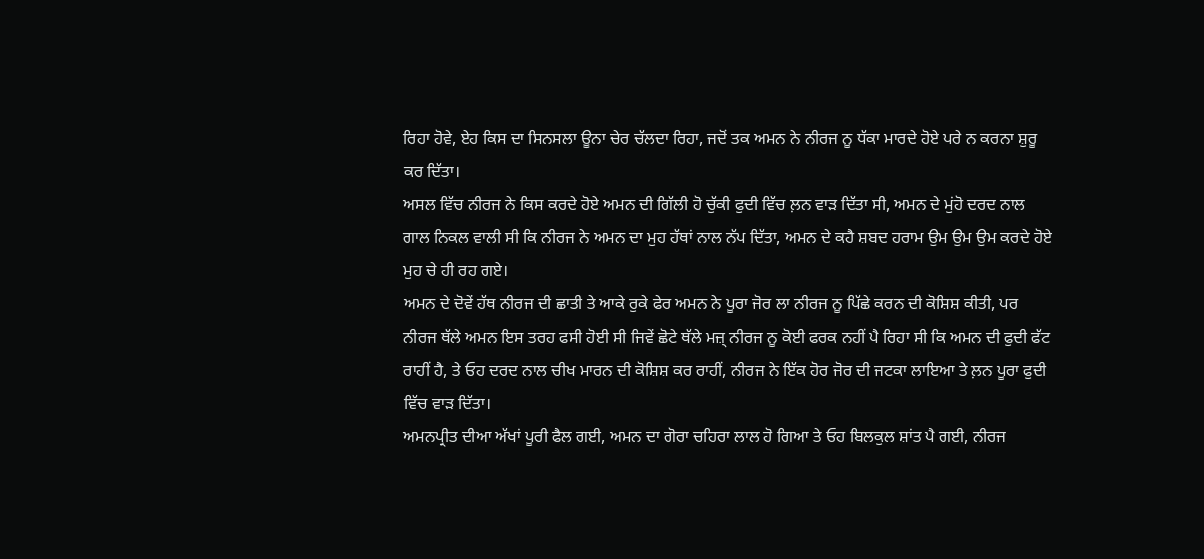ਰਿਹਾ ਹੋਵੇ, ਏਹ ਕਿਸ ਦਾ ਸਿਨਸਲਾ ਊਨਾ ਚੇਰ ਚੱਲਦਾ ਰਿਹਾ, ਜਦੋਂ ਤਕ ਅਮਨ ਨੇ ਨੀਰਜ ਨੂ ਧੱਕਾ ਮਾਰਦੇ ਹੋਏ ਪਰੇ ਨ ਕਰਨਾ ਸ਼ੁਰੂ ਕਰ ਦਿੱਤਾ।
ਅਸਲ ਵਿੱਚ ਨੀਰਜ ਨੇ ਕਿਸ ਕਰਦੇ ਹੋਏ ਅਮਨ ਦੀ ਗਿੱਲੀ ਹੋ ਚੁੱਕੀ ਫੁਦੀ ਵਿੱਚ ਲ਼ਨ ਵਾੜ ਦਿੱਤਾ ਸੀ, ਅਮਨ ਦੇ ਮੁਂਹੋ ਦਰਦ ਨਾਲ ਗਾਲ ਨਿਕਲ ਵਾਲੀ ਸੀ ਕਿ ਨੀਰਜ ਨੇ ਅਮਨ ਦਾ ਮੁਹ ਹੱਥਾਂ ਨਾਲ ਨੱਪ ਦਿੱਤਾ, ਅਮਨ ਦੇ ਕਹੈ ਸ਼ਬਦ ਹਰਾਮ ਉਮ ਉਮ ਉਮ ਕਰਦੇ ਹੋਏ ਮੁਹ ਚੇ ਹੀ ਰਹ ਗਏ।
ਅਮਨ ਦੇ ਦੋਵੇਂ ਹੱਥ ਨੀਰਜ ਦੀ ਛਾਤੀ ਤੇ ਆਕੇ ਰੁਕੇ ਫੇਰ ਅਮਨ ਨੇ ਪੂਰਾ ਜੋਰ ਲਾ ਨੀਰਜ ਨੂ ਪਿੱਛੇ ਕਰਨ ਦੀ ਕੋਸ਼ਿਸ਼ ਕੀਤੀ, ਪਰ ਨੀਰਜ ਥੱਲੇ ਅਮਨ ਇਸ ਤਰਹ ਫਸੀ ਹੋਈ ਸੀ ਜਿਵੇਂ ਛੋਟੇ ਥੱਲੇ ਮਜ਼੍ ਨੀਰਜ ਨੂ ਕੋਈ ਫਰਕ ਨਹੀਂ ਪੈ ਰਿਹਾ ਸੀ ਕਿ ਅਮਨ ਦੀ ਫੁਦੀ ਫੱਟ ਰਾਹੀਂ ਹੈ, ਤੇ ਓਹ ਦਰਦ ਨਾਲ ਚੀਖ ਮਾਰਨ ਦੀ ਕੋਸ਼ਿਸ਼ ਕਰ ਰਾਹੀਂ, ਨੀਰਜ ਨੇ ਇੱਕ ਹੋਰ ਜੋਰ ਦੀ ਜਟਕਾ ਲਾਇਆ ਤੇ ਲ਼ਨ ਪੂਰਾ ਫੁਦੀ ਵਿੱਚ ਵਾੜ ਦਿੱਤਾ।
ਅਮਨਪ੍ਰੀਤ ਦੀਆ ਅੱਖਾਂ ਪੂਰੀ ਫੈਲ ਗਈ, ਅਮਨ ਦਾ ਗੋਰਾ ਚਹਿਰਾ ਲਾਲ ਹੋ ਗਿਆ ਤੇ ਓਹ ਬਿਲਕੁਲ ਸ਼ਾਂਤ ਪੈ ਗਈ, ਨੀਰਜ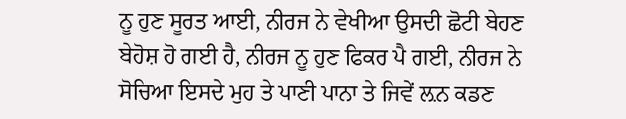ਨੂ ਹੁਣ ਸੂਰਤ ਆਈ, ਨੀਰਜ ਨੇ ਵੇਖੀਆ ਉਸਦੀ ਛੋਟੀ ਬੇਹਣ ਬੇਹੋਸ਼ ਹੋ ਗਈ ਹੈ, ਨੀਰਜ ਨੂ ਹੁਣ ਫਿਕਰ ਪੈ ਗਈ, ਨੀਰਜ ਨੇ ਸੋਚਿਆ ਇਸਦੇ ਮੁਹ ਤੇ ਪਾਣੀ ਪਾਨਾ ਤੇ ਜਿਵੇਂ ਲ਼ਨ ਕਡਣ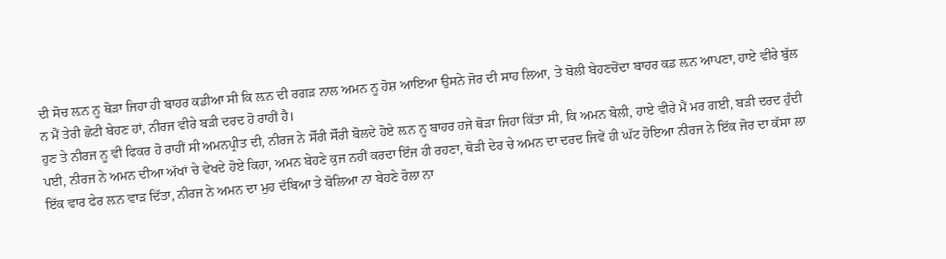ਦੀ ਸੋਚ ਲ਼ਨ ਨੂ ਥੋੜਾ ਜਿਹਾ ਹੀ ਬਾਹਰ ਕਡੀਆ ਸੀ ਕਿ ਲ਼ਨ ਦੀ ਰਗੜ ਨਾਲ ਅਮਨ ਨੂ ਹੋਸ਼ ਆਇਆ ਉਸਨੇ ਜੋਰ ਦੀ ਸਾਹ ਲਿਆ, ਤੇ ਬੋਲੀ ਬੇਹਣਚੋਂਦਾ ਬਾਹਰ ਕਡ ਲ਼ਨ ਆਪਣਾ, ਹਾਏ ਵੀਰੇ ਬੁੱਲ ਨ ਮੈਂ ਤੇਰੀ ਛੋਟੀ ਬੇਹਣ ਹਾਂ, ਨੀਰਜ ਵੀਰੇ ਬੜੀ ਦਰਦ ਹੋ ਰਾਹੀਂ ਹੈ।
ਹੁਣ ਤੇ ਨੀਰਜ ਨੂ ਵੀ ਫਿਕਰ ਹੋ ਰਾਹੀਂ ਸੀ ਅਮਨਪ੍ਰੀਤ ਦੀ, ਨੀਰਜ ਨੇ ਸੋੱਰੀ ਸੋੱਰੀ ਬੋਲਦੇ ਹੋਏ ਲ਼ਨ ਨੂ ਬਾਹਰ ਹਜੇ ਥੋੜਾ ਜਿਹਾ ਕਿੱਤਾ ਸੀ, ਕਿ ਅਮਨ ਬੋਲੀ, ਹਾਏ ਵੀਰੇ ਮੈਂ ਮਰ ਗਈ, ਬੜੀ ਦਰਦ ਹੁੰਦੀ ਪਈ, ਨੀਰਜ ਨੇ ਅਮਨ ਦੀਆ ਅੱਖਾਂ ਚੇ ਵੇਖਦੇ ਹੋਏ ਕਿਹਾ, ਅਮਨ ਬੇਹਣੇ ਕੁਜ ਨਹੀਂ ਕਰਦਾ ਇੰਜ ਹੀ ਰਹਣਾ, ਥੋੜੀ ਦੇਰ ਚੇ ਅਮਨ ਦਾ ਦਰਦ ਜਿਵੇਂ ਹੀ ਘੱਟ ਹੋਇਆ ਨੀਰਜ ਨੇ ਇੱਕ ਜੋਰ ਦਾ ਕੱਸਾ ਲਾ ਇੱਕ ਵਾਰ ਫੇਰ ਲ਼ਨ ਵਾੜ ਦਿੱਤਾ, ਨੀਰਜ ਨੇ ਅਮਨ ਦਾ ਮੁਹ ਦੱਬਿਆ ਤੇ ਬੋਲਿਆ ਨਾ ਬੇਹਣੇ ਰੋਲਾ ਨਾ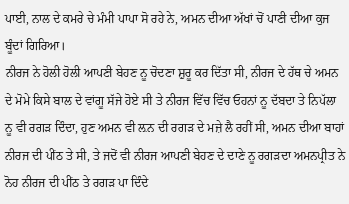ਪਾਈ, ਨਾਲ ਦੇ ਕਮਰੇ ਚੇ ਮੰਮੀ ਪਾਪਾ ਸੋ ਰਹੇ ਨੇ, ਅਮਨ ਦੀਆ ਅੱਖਾਂ ਚੋਂ ਪਾਣੀ ਦੀਆ ਕੁਜ ਬੂੰਦਾਂ ਗਿਰਿਆ।
ਨੀਰਜ ਨੇ ਹੋਲੀ ਹੋਲੀ ਆਪਣੀ ਬੇਹਣ ਨੂ ਚੋਦਣਾ ਸ਼ੁਰੂ ਕਰ ਦਿੱਤਾ ਸੀ, ਨੀਰਜ ਦੇ ਹੱਥ ਚੇ ਅਮਨ ਦੇ ਮੋਮੇ ਕਿਸੇ ਬਾਲ ਦੇ ਵਾਂਗੂ ਸੱਜੇ ਹੋਏ ਸੀ ਤੇ ਨੀਰਜ ਵਿੱਚ ਵਿੱਚ ਓਹਨਾਂ ਨੂ ਦੱਬਦਾ ਤੇ ਨਿਪੱਲਾ ਨੂ ਵੀ ਰਗੜ ਦਿੰਦਾ, ਹੁਣ ਅਮਨ ਵੀ ਲ਼ਨ ਦੀ ਰਗੜ ਦੇ ਮਜ਼ੇ ਲੈ ਰਹੀਂ ਸੀ, ਅਮਨ ਦੀਆ ਬਾਹਾਂ ਨੀਰਜ ਦੀ ਪੀਂਠ ਤੇ ਸੀ, ਤੇ ਜਦੋਂ ਵੀ ਨੀਰਜ ਆਪਣੀ ਬੇਹਣ ਦੇ ਦਾਣੇ ਨੂ ਰਗੜਦਾ ਅਮਨਪ੍ਰੀਤ ਨੇ ਨੋਹ ਨੀਰਜ ਦੀ ਪੀਂਠ ਤੇ ਰਗੜ ਪਾ ਦਿੰਦੇ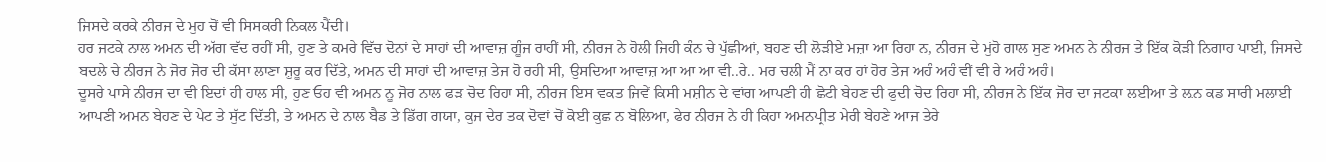ਜਿਸਦੇ ਕਰਕੇ ਨੀਰਜ ਦੇ ਮੁਹ ਚੋਂ ਵੀ ਸਿਸਕਰੀ ਨਿਕਲ ਪੈਂਦੀ।
ਹਰ ਜਟਕੇ ਨਾਲ ਅਮਨ ਦੀ ਅੱਗ ਵੱਦ ਰਹੀਂ ਸੀ, ਹੁਣ ਤੇ ਕਮਰੇ ਵਿੱਚ ਦੋਨਾਂ ਦੇ ਸਾਹਾਂ ਦੀ ਆਵਾਜ਼ ਗੂੰਜ ਰਾਹੀਂ ਸੀ, ਨੀਰਜ ਨੇ ਹੋਲੀ ਜਿਹੀ ਕੰਨ ਚੇ ਪੁੱਛੀਆਂ, ਬਹਣ ਦੀ ਲੋੜੀਏ ਮਜ਼ਾ ਆ ਰਿਹਾ ਨ, ਨੀਰਜ ਦੇ ਮੁਂਹੋ ਗਾਲ ਸੁਣ ਅਮਨ ਨੇ ਨੀਰਜ ਤੇ ਇੱਕ ਕੋੜੀ ਨਿਗਾਹ ਪਾਈ, ਜਿਸਦੇ ਬਦਲੇ ਚੇ ਨੀਰਜ ਨੇ ਜੋਰ ਜੋਰ ਦੀ ਕੱਸਾ ਲਾਣਾ ਸ਼ੁਰੂ ਕਰ ਦਿੱਤੇ, ਅਮਨ ਦੀ ਸਾਹਾਂ ਦੀ ਆਵਾਜ਼ ਤੇਜ ਹੋ ਰਹੀ ਸੀ, ਉਸਦਿਆ ਆਵਾਜ਼ ਆ ਆ ਆ ਵੀ..ਰੇ.. ਮਰ ਚਲੀ ਮੈਂ ਨਾ ਕਰ ਹਾਂ ਹੋਰ ਤੇਜ ਅਹੰ ਅਹੰ ਵੀਂ ਵੀ ਰੇ ਅਹੰ ਅਹੰ।
ਦੂਸਰੇ ਪਾਸੇ ਨੀਰਜ ਦਾ ਵੀ ਇਦਾਂ ਹੀ ਹਾਲ ਸੀ, ਹੁਣ ਓਹ ਵੀ ਅਮਨ ਨੂ ਜੋਰ ਨਾਲ ਫੜ ਚੋਦ ਰਿਹਾ ਸੀ, ਨੀਰਜ ਇਸ ਵਕਤ ਜਿਵੇਂ ਕਿਸੀ ਮਸ਼ੀਨ ਦੇ ਵਾਂਗ ਆਪਣੀ ਹੀ ਛੋਟੀ ਬੇਹਣ ਦੀ ਫੁਦੀ ਚੋਦ ਰਿਹਾ ਸੀ, ਨੀਰਜ ਨੇ ਇੱਕ ਜੋਰ ਦਾ ਜਟਕਾ ਲਈਆ ਤੇ ਲ਼ਨ ਕਡ ਸਾਰੀ ਮਲਾਈ ਆਪਣੀ ਅਮਨ ਬੇਹਣ ਦੇ ਪੇਟ ਤੇ ਸੁੱਟ ਦਿੱਤੀ, ਤੇ ਅਮਨ ਦੇ ਨਾਲ ਬੈਡ ਤੇ ਡਿੱਗ ਗਯਾ, ਕੁਜ ਦੇਰ ਤਕ ਦੋਵਾਂ ਚੋਂ ਕੋਈ ਕੁਛ ਨ ਬੋਲਿਆ, ਫੇਰ ਨੀਰਜ ਨੇ ਹੀ ਕਿਹਾ ਅਮਨਪ੍ਰੀਤ ਮੇਰੀ ਬੇਹਣੇ ਆਜ ਤੇਰੇ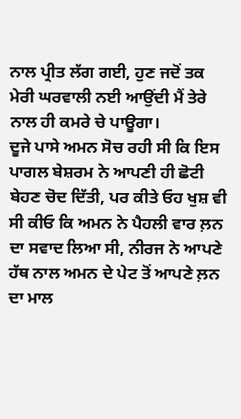ਨਾਲ ਪ੍ਰੀਤ ਲੱਗ ਗਈ, ਹੁਣ ਜਦੋਂ ਤਕ ਮੇਰੀ ਘਰਵਾਲੀ ਨਈ ਆਉਂਦੀ ਮੈਂ ਤੇਰੇ ਨਾਲ ਹੀ ਕਮਰੇ ਚੇ ਪਾਊਗਾ।
ਦੂਜੇ ਪਾਸੇ ਅਮਨ ਸੋਚ ਰਹੀ ਸੀ ਕਿ ਇਸ ਪਾਗਲ ਬੇਸ਼ਰਮ ਨੇ ਆਪਣੀ ਹੀ ਛੋਟੀ ਬੇਹਣ ਚੋਦ ਦਿੱਤੀ, ਪਰ ਕੀਤੇ ਓਹ ਖੁਸ਼ ਵੀ ਸੀ ਕੀਓ ਕਿ ਅਮਨ ਨੇ ਪੈਹਲੀ ਵਾਰ ਲ਼ਨ ਦਾ ਸਵਾਦ ਲਿਆ ਸੀ, ਨੀਰਜ ਨੇ ਆਪਣੇ ਹੱਥ ਨਾਲ ਅਮਨ ਦੇ ਪੇਟ ਤੋਂ ਆਪਣੇ ਲ਼ਨ ਦਾ ਮਾਲ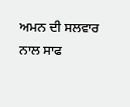ਅਮਨ ਦੀ ਸਲਵਾਰ ਨਾਲ ਸਾਫ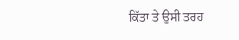ਕਿੱਤਾ ਤੇ ਉਸੀ ਤਰਹ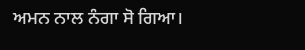ਅਮਨ ਨਾਲ ਨੰਗਾ ਸੋ ਗਿਆ।